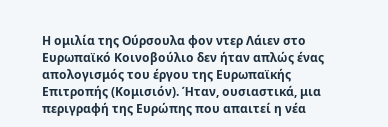Η ομιλία της Ούρσουλα φον ντερ Λάιεν στο Ευρωπαϊκό Κοινοβούλιο δεν ήταν απλώς ένας απολογισμός του έργου της Ευρωπαϊκής Επιτροπής (Κομισιόν). Ήταν, ουσιαστικά, μια περιγραφή της Ευρώπης που απαιτεί η νέα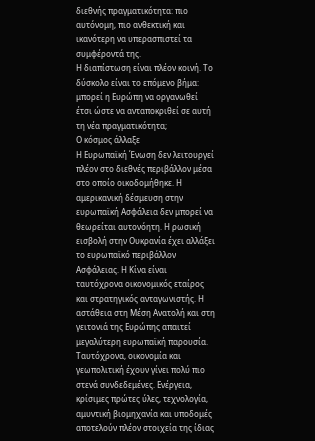διεθνής πραγματικότητα: πιο αυτόνομη, πιο ανθεκτική και ικανότερη να υπερασπιστεί τα συμφέροντά της.
Η διαπίστωση είναι πλέον κοινή. Το δύσκολο είναι το επόμενο βήμα: μπορεί η Ευρώπη να οργανωθεί έτσι ώστε να ανταποκριθεί σε αυτή τη νέα πραγματικότητα;
Ο κόσμος άλλαξε
Η Ευρωπαϊκή Ένωση δεν λειτουργεί πλέον στο διεθνές περιβάλλον μέσα στο οποίο οικοδομήθηκε. Η αμερικανική δέσμευση στην ευρωπαϊκή Ασφάλεια δεν μπορεί να θεωρείται αυτονόητη. Η ρωσική εισβολή στην Ουκρανία έχει αλλάξει το ευρωπαϊκό περιβάλλον Ασφάλειας. Η Κίνα είναι ταυτόχρονα οικονομικός εταίρος και στρατηγικός ανταγωνιστής. Η αστάθεια στη Μέση Ανατολή και στη γειτονιά της Ευρώπης απαιτεί μεγαλύτερη ευρωπαϊκή παρουσία.
Ταυτόχρονα, οικονομία και γεωπολιτική έχουν γίνει πολύ πιο στενά συνδεδεμένες. Ενέργεια, κρίσιμες πρώτες ύλες, τεχνολογία, αμυντική βιομηχανία και υποδομές αποτελούν πλέον στοιχεία της ίδιας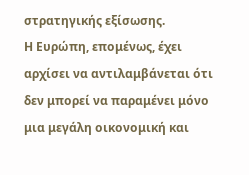στρατηγικής εξίσωσης.
Η Ευρώπη, επομένως, έχει αρχίσει να αντιλαμβάνεται ότι δεν μπορεί να παραμένει μόνο μια μεγάλη οικονομική και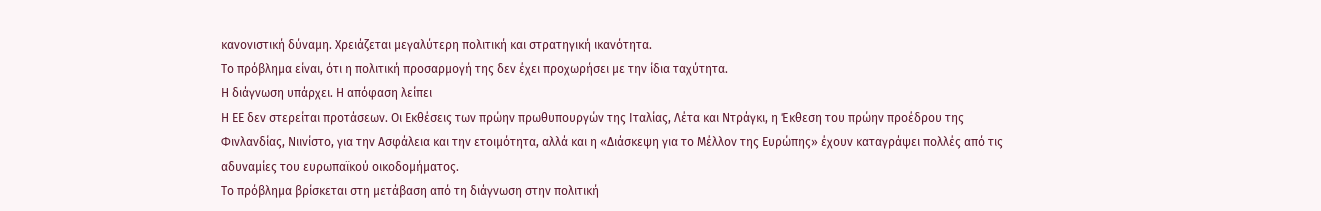κανονιστική δύναμη. Χρειάζεται μεγαλύτερη πολιτική και στρατηγική ικανότητα.
Το πρόβλημα είναι, ότι η πολιτική προσαρμογή της δεν έχει προχωρήσει με την ίδια ταχύτητα.
Η διάγνωση υπάρχει. Η απόφαση λείπει
Η ΕΕ δεν στερείται προτάσεων. Οι Εκθέσεις των πρώην πρωθυπουργών της Ιταλίας, Λέτα και Ντράγκι, η Έκθεση του πρώην προέδρου της Φινλανδίας, Νιινίστο, για την Ασφάλεια και την ετοιμότητα, αλλά και η «Διάσκεψη για το Μέλλον της Ευρώπης» έχουν καταγράψει πολλές από τις αδυναμίες του ευρωπαϊκού οικοδομήματος.
Το πρόβλημα βρίσκεται στη μετάβαση από τη διάγνωση στην πολιτική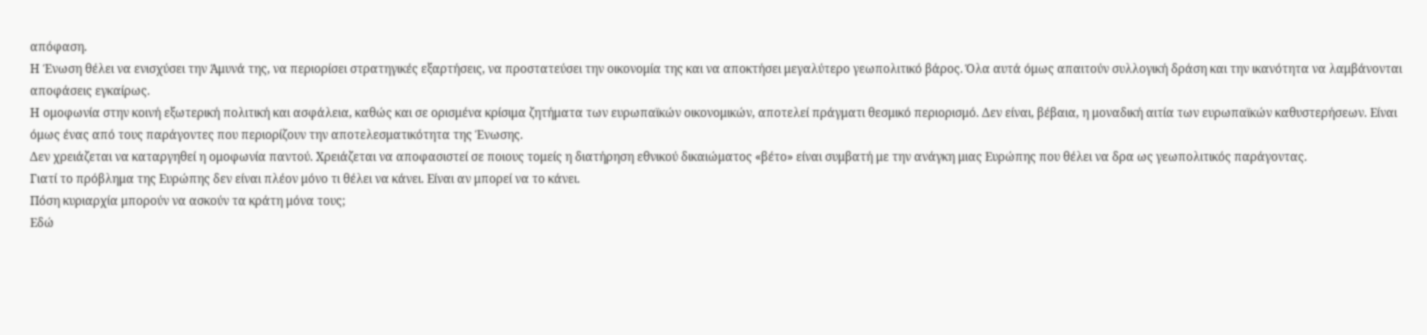απόφαση.
Η Ένωση θέλει να ενισχύσει την Άμυνά της, να περιορίσει στρατηγικές εξαρτήσεις, να προστατεύσει την οικονομία της και να αποκτήσει μεγαλύτερο γεωπολιτικό βάρος. Όλα αυτά όμως απαιτούν συλλογική δράση και την ικανότητα να λαμβάνονται αποφάσεις εγκαίρως.
Η ομοφωνία στην κοινή εξωτερική πολιτική και ασφάλεια, καθώς και σε ορισμένα κρίσιμα ζητήματα των ευρωπαϊκών οικονομικών, αποτελεί πράγματι θεσμικό περιορισμό. Δεν είναι, βέβαια, η μοναδική αιτία των ευρωπαϊκών καθυστερήσεων. Είναι όμως ένας από τους παράγοντες που περιορίζουν την αποτελεσματικότητα της Ένωσης.
Δεν χρειάζεται να καταργηθεί η ομοφωνία παντού. Χρειάζεται να αποφασιστεί σε ποιους τομείς η διατήρηση εθνικού δικαιώματος «βέτο» είναι συμβατή με την ανάγκη μιας Ευρώπης που θέλει να δρα ως γεωπολιτικός παράγοντας.
Γιατί το πρόβλημα της Ευρώπης δεν είναι πλέον μόνο τι θέλει να κάνει. Είναι αν μπορεί να το κάνει.
Πόση κυριαρχία μπορούν να ασκούν τα κράτη μόνα τους;
Εδώ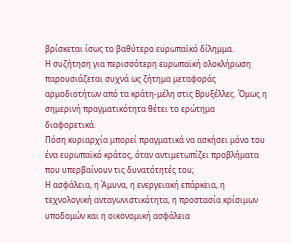βρίσκεται ίσως το βαθύτερο ευρωπαϊκό δίλημμα.
Η συζήτηση για περισσότερη ευρωπαϊκή ολοκλήρωση παρουσιάζεται συχνά ως ζήτημα μεταφοράς αρμοδιοτήτων από τα κράτη-μέλη στις Βρυξέλλες. Όμως η σημερινή πραγματικότητα θέτει το ερώτημα διαφορετικά.
Πόση κυριαρχία μπορεί πραγματικά να ασκήσει μόνο του ένα ευρωπαϊκό κράτος, όταν αντιμετωπίζει προβλήματα που υπερβαίνουν τις δυνατότητές του;
Η ασφάλεια, η Άμυνα, η ενεργειακή επάρκεια, η τεχνολογική ανταγωνιστικότητα, η προστασία κρίσιμων υποδομών και η οικονομική ασφάλεια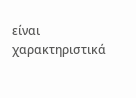είναι χαρακτηριστικά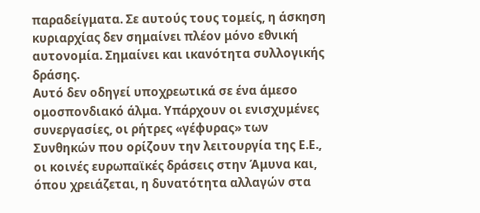παραδείγματα. Σε αυτούς τους τομείς, η άσκηση κυριαρχίας δεν σημαίνει πλέον μόνο εθνική αυτονομία. Σημαίνει και ικανότητα συλλογικής δράσης.
Αυτό δεν οδηγεί υποχρεωτικά σε ένα άμεσο ομοσπονδιακό άλμα. Υπάρχουν οι ενισχυμένες συνεργασίες, οι ρήτρες «γέφυρας» των Συνθηκών που ορίζουν την λειτουργία της Ε.Ε., οι κοινές ευρωπαϊκές δράσεις στην Άμυνα και, όπου χρειάζεται, η δυνατότητα αλλαγών στα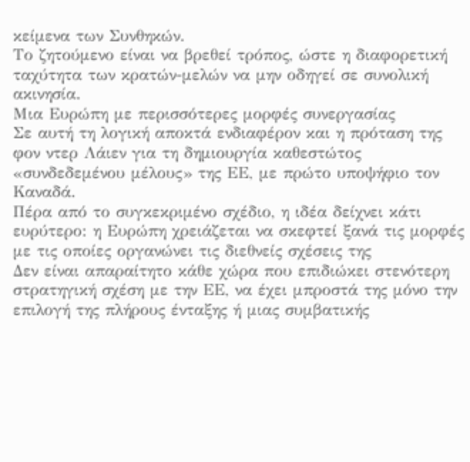κείμενα των Συνθηκών.
Το ζητούμενο είναι να βρεθεί τρόπος, ώστε η διαφορετική ταχύτητα των κρατών-μελών να μην οδηγεί σε συνολική ακινησία.
Μια Ευρώπη με περισσότερες μορφές συνεργασίας
Σε αυτή τη λογική αποκτά ενδιαφέρον και η πρόταση της φον ντερ Λάιεν για τη δημιουργία καθεστώτος «συνδεδεμένου μέλους» της ΕΕ, με πρώτο υποψήφιο τον Καναδά.
Πέρα από το συγκεκριμένο σχέδιο, η ιδέα δείχνει κάτι ευρύτερο: η Ευρώπη χρειάζεται να σκεφτεί ξανά τις μορφές με τις οποίες οργανώνει τις διεθνείς σχέσεις της
Δεν είναι απαραίτητο κάθε χώρα που επιδιώκει στενότερη στρατηγική σχέση με την ΕΕ, να έχει μπροστά της μόνο την επιλογή της πλήρους ένταξης ή μιας συμβατικής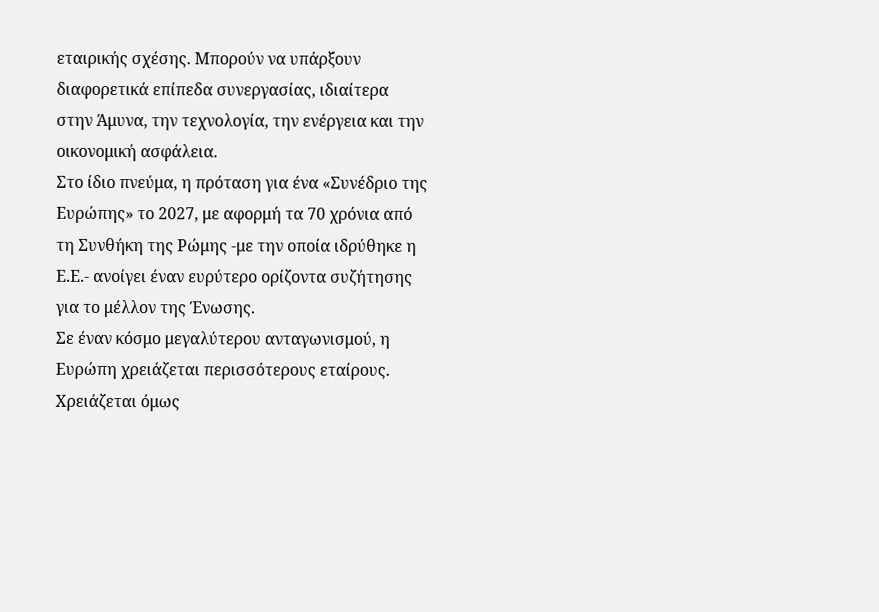εταιρικής σχέσης. Μπορούν να υπάρξουν διαφορετικά επίπεδα συνεργασίας, ιδιαίτερα στην Άμυνα, την τεχνολογία, την ενέργεια και την οικονομική ασφάλεια.
Στο ίδιο πνεύμα, η πρόταση για ένα «Συνέδριο της Ευρώπης» το 2027, με αφορμή τα 70 χρόνια από τη Συνθήκη της Ρώμης -με την οποία ιδρύθηκε η Ε.Ε.- ανοίγει έναν ευρύτερο ορίζοντα συζήτησης για το μέλλον της Ένωσης.
Σε έναν κόσμο μεγαλύτερου ανταγωνισμού, η Ευρώπη χρειάζεται περισσότερους εταίρους. Χρειάζεται όμως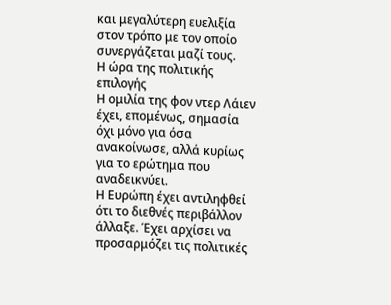και μεγαλύτερη ευελιξία στον τρόπο με τον οποίο συνεργάζεται μαζί τους.
Η ώρα της πολιτικής επιλογής
Η ομιλία της φον ντερ Λάιεν έχει, επομένως, σημασία όχι μόνο για όσα ανακοίνωσε, αλλά κυρίως για το ερώτημα που αναδεικνύει.
Η Ευρώπη έχει αντιληφθεί ότι το διεθνές περιβάλλον άλλαξε. Έχει αρχίσει να προσαρμόζει τις πολιτικές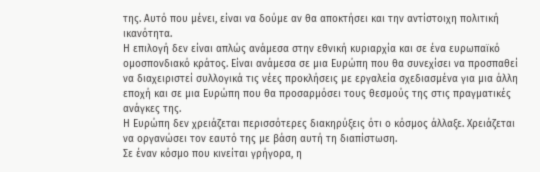της. Αυτό που μένει, είναι να δούμε αν θα αποκτήσει και την αντίστοιχη πολιτική ικανότητα.
Η επιλογή δεν είναι απλώς ανάμεσα στην εθνική κυριαρχία και σε ένα ευρωπαϊκό ομοσπονδιακό κράτος. Είναι ανάμεσα σε μια Ευρώπη που θα συνεχίσει να προσπαθεί να διαχειριστεί συλλογικά τις νέες προκλήσεις με εργαλεία σχεδιασμένα για μια άλλη εποχή και σε μια Ευρώπη που θα προσαρμόσει τους θεσμούς της στις πραγματικές ανάγκες της.
Η Ευρώπη δεν χρειάζεται περισσότερες διακηρύξεις ότι ο κόσμος άλλαξε. Χρειάζεται να οργανώσει τον εαυτό της με βάση αυτή τη διαπίστωση.
Σε έναν κόσμο που κινείται γρήγορα, η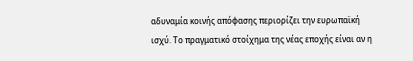αδυναμία κοινής απόφασης περιορίζει την ευρωπαϊκή ισχύ. Το πραγματικό στοίχημα της νέας εποχής είναι αν η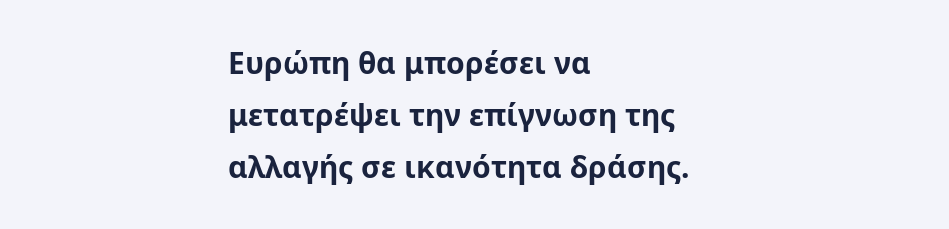Ευρώπη θα μπορέσει να μετατρέψει την επίγνωση της αλλαγής σε ικανότητα δράσης.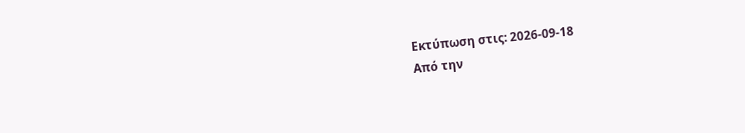Εκτύπωση στις: 2026-09-18
Από την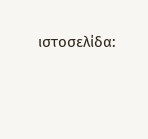ιστοσελίδα: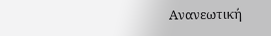Ανανεωτική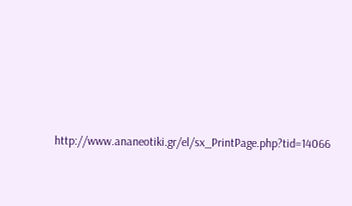http://www.ananeotiki.gr/el/sx_PrintPage.php?tid=14066